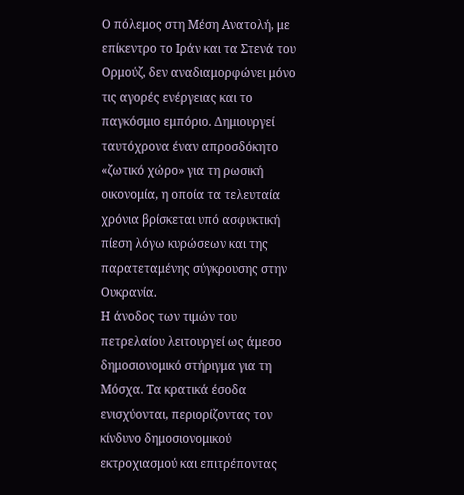Ο πόλεμος στη Μέση Ανατολή, με επίκεντρο το Ιράν και τα Στενά του Ορμούζ, δεν αναδιαμορφώνει μόνο τις αγορές ενέργειας και το παγκόσμιο εμπόριο. Δημιουργεί ταυτόχρονα έναν απροσδόκητο «ζωτικό χώρο» για τη ρωσική οικονομία, η οποία τα τελευταία χρόνια βρίσκεται υπό ασφυκτική πίεση λόγω κυρώσεων και της παρατεταμένης σύγκρουσης στην Ουκρανία.
Η άνοδος των τιμών του πετρελαίου λειτουργεί ως άμεσο δημοσιονομικό στήριγμα για τη Μόσχα. Τα κρατικά έσοδα ενισχύονται, περιορίζοντας τον κίνδυνο δημοσιονομικού εκτροχιασμού και επιτρέποντας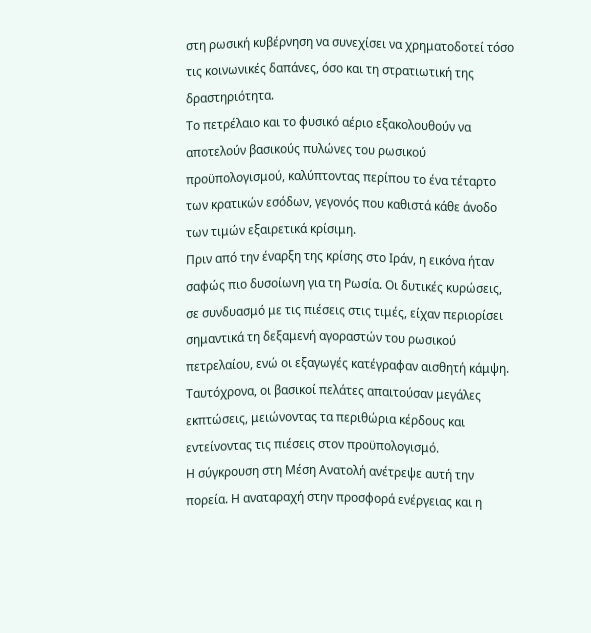στη ρωσική κυβέρνηση να συνεχίσει να χρηματοδοτεί τόσο τις κοινωνικές δαπάνες, όσο και τη στρατιωτική της δραστηριότητα.
Το πετρέλαιο και το φυσικό αέριο εξακολουθούν να αποτελούν βασικούς πυλώνες του ρωσικού προϋπολογισμού, καλύπτοντας περίπου το ένα τέταρτο των κρατικών εσόδων, γεγονός που καθιστά κάθε άνοδο των τιμών εξαιρετικά κρίσιμη.
Πριν από την έναρξη της κρίσης στο Ιράν, η εικόνα ήταν σαφώς πιο δυσοίωνη για τη Ρωσία. Οι δυτικές κυρώσεις, σε συνδυασμό με τις πιέσεις στις τιμές, είχαν περιορίσει σημαντικά τη δεξαμενή αγοραστών του ρωσικού πετρελαίου, ενώ οι εξαγωγές κατέγραφαν αισθητή κάμψη. Ταυτόχρονα, οι βασικοί πελάτες απαιτούσαν μεγάλες εκπτώσεις, μειώνοντας τα περιθώρια κέρδους και εντείνοντας τις πιέσεις στον προϋπολογισμό.
Η σύγκρουση στη Μέση Ανατολή ανέτρεψε αυτή την πορεία. Η αναταραχή στην προσφορά ενέργειας και η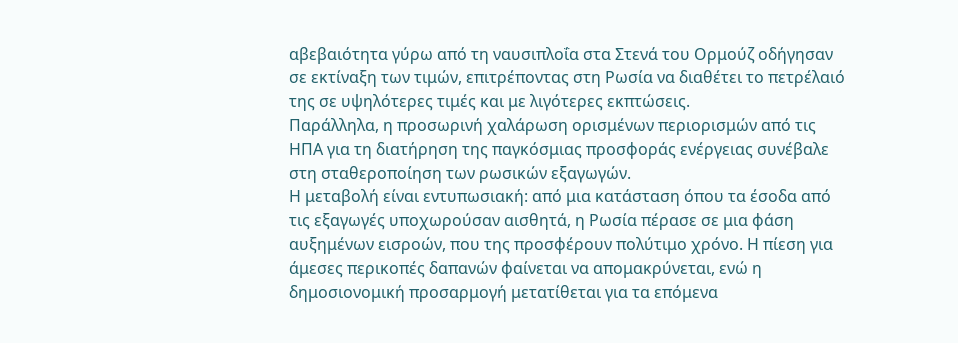αβεβαιότητα γύρω από τη ναυσιπλοΐα στα Στενά του Ορμούζ οδήγησαν σε εκτίναξη των τιμών, επιτρέποντας στη Ρωσία να διαθέτει το πετρέλαιό της σε υψηλότερες τιμές και με λιγότερες εκπτώσεις.
Παράλληλα, η προσωρινή χαλάρωση ορισμένων περιορισμών από τις ΗΠΑ για τη διατήρηση της παγκόσμιας προσφοράς ενέργειας συνέβαλε στη σταθεροποίηση των ρωσικών εξαγωγών.
Η μεταβολή είναι εντυπωσιακή: από μια κατάσταση όπου τα έσοδα από τις εξαγωγές υποχωρούσαν αισθητά, η Ρωσία πέρασε σε μια φάση αυξημένων εισροών, που της προσφέρουν πολύτιμο χρόνο. Η πίεση για άμεσες περικοπές δαπανών φαίνεται να απομακρύνεται, ενώ η δημοσιονομική προσαρμογή μετατίθεται για τα επόμενα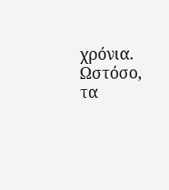χρόνια.
Ωστόσο, τα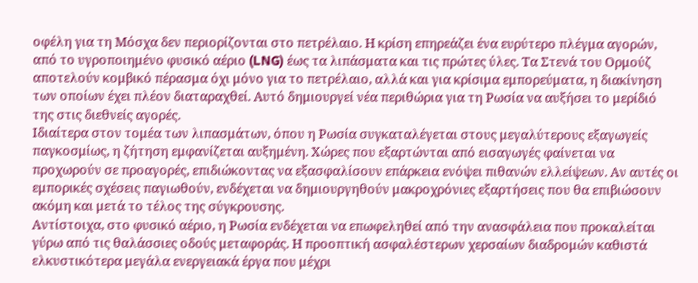οφέλη για τη Μόσχα δεν περιορίζονται στο πετρέλαιο. Η κρίση επηρεάζει ένα ευρύτερο πλέγμα αγορών, από το υγροποιημένο φυσικό αέριο (LNG) έως τα λιπάσματα και τις πρώτες ύλες. Τα Στενά του Ορμούζ αποτελούν κομβικό πέρασμα όχι μόνο για το πετρέλαιο, αλλά και για κρίσιμα εμπορεύματα, η διακίνηση των οποίων έχει πλέον διαταραχθεί. Αυτό δημιουργεί νέα περιθώρια για τη Ρωσία να αυξήσει το μερίδιό της στις διεθνείς αγορές.
Ιδιαίτερα στον τομέα των λιπασμάτων, όπου η Ρωσία συγκαταλέγεται στους μεγαλύτερους εξαγωγείς παγκοσμίως, η ζήτηση εμφανίζεται αυξημένη. Χώρες που εξαρτώνται από εισαγωγές φαίνεται να προχωρούν σε προαγορές, επιδιώκοντας να εξασφαλίσουν επάρκεια ενόψει πιθανών ελλείψεων. Αν αυτές οι εμπορικές σχέσεις παγιωθούν, ενδέχεται να δημιουργηθούν μακροχρόνιες εξαρτήσεις που θα επιβιώσουν ακόμη και μετά το τέλος της σύγκρουσης.
Αντίστοιχα, στο φυσικό αέριο, η Ρωσία ενδέχεται να επωφεληθεί από την ανασφάλεια που προκαλείται γύρω από τις θαλάσσιες οδούς μεταφοράς. Η προοπτική ασφαλέστερων χερσαίων διαδρομών καθιστά ελκυστικότερα μεγάλα ενεργειακά έργα που μέχρι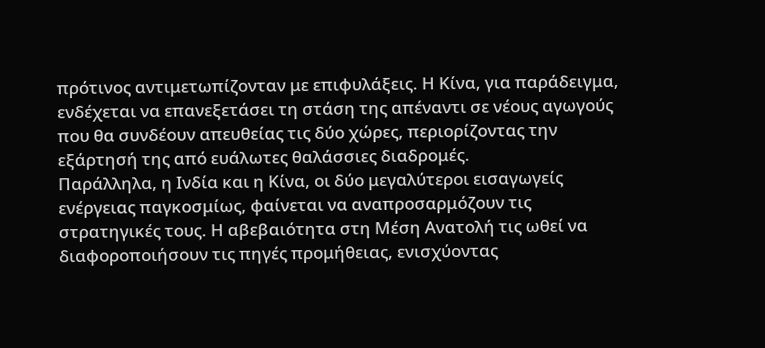πρότινος αντιμετωπίζονταν με επιφυλάξεις. Η Κίνα, για παράδειγμα, ενδέχεται να επανεξετάσει τη στάση της απέναντι σε νέους αγωγούς που θα συνδέουν απευθείας τις δύο χώρες, περιορίζοντας την εξάρτησή της από ευάλωτες θαλάσσιες διαδρομές.
Παράλληλα, η Ινδία και η Κίνα, οι δύο μεγαλύτεροι εισαγωγείς ενέργειας παγκοσμίως, φαίνεται να αναπροσαρμόζουν τις στρατηγικές τους. Η αβεβαιότητα στη Μέση Ανατολή τις ωθεί να διαφοροποιήσουν τις πηγές προμήθειας, ενισχύοντας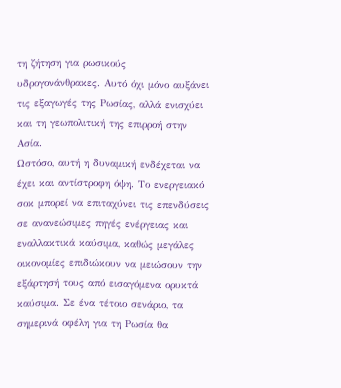τη ζήτηση για ρωσικούς υδρογονάνθρακες. Αυτό όχι μόνο αυξάνει τις εξαγωγές της Ρωσίας, αλλά ενισχύει και τη γεωπολιτική της επιρροή στην Ασία.
Ωστόσο, αυτή η δυναμική ενδέχεται να έχει και αντίστροφη όψη. Το ενεργειακό σοκ μπορεί να επιταχύνει τις επενδύσεις σε ανανεώσιμες πηγές ενέργειας και εναλλακτικά καύσιμα, καθώς μεγάλες οικονομίες επιδιώκουν να μειώσουν την εξάρτησή τους από εισαγόμενα ορυκτά καύσιμα. Σε ένα τέτοιο σενάριο, τα σημερινά οφέλη για τη Ρωσία θα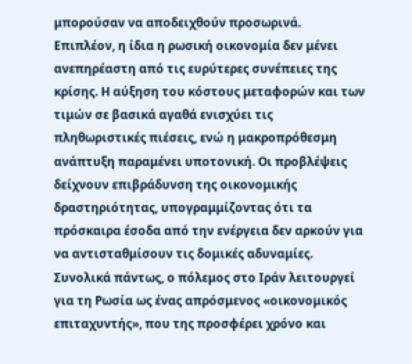μπορούσαν να αποδειχθούν προσωρινά.
Επιπλέον, η ίδια η ρωσική οικονομία δεν μένει ανεπηρέαστη από τις ευρύτερες συνέπειες της κρίσης. Η αύξηση του κόστους μεταφορών και των τιμών σε βασικά αγαθά ενισχύει τις πληθωριστικές πιέσεις, ενώ η μακροπρόθεσμη ανάπτυξη παραμένει υποτονική. Οι προβλέψεις δείχνουν επιβράδυνση της οικονομικής δραστηριότητας, υπογραμμίζοντας ότι τα πρόσκαιρα έσοδα από την ενέργεια δεν αρκούν για να αντισταθμίσουν τις δομικές αδυναμίες.
Συνολικά πάντως, ο πόλεμος στο Ιράν λειτουργεί για τη Ρωσία ως ένας απρόσμενος «οικονομικός επιταχυντής», που της προσφέρει χρόνο και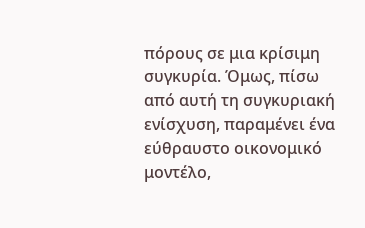πόρους σε μια κρίσιμη συγκυρία. Όμως, πίσω από αυτή τη συγκυριακή ενίσχυση, παραμένει ένα εύθραυστο οικονομικό μοντέλο,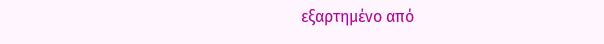εξαρτημένο από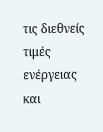τις διεθνείς τιμές ενέργειας και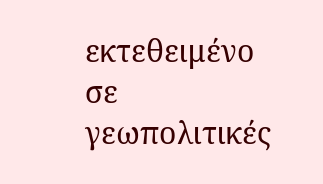εκτεθειμένο σε γεωπολιτικές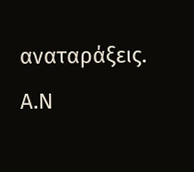αναταράξεις.
Α.Ν